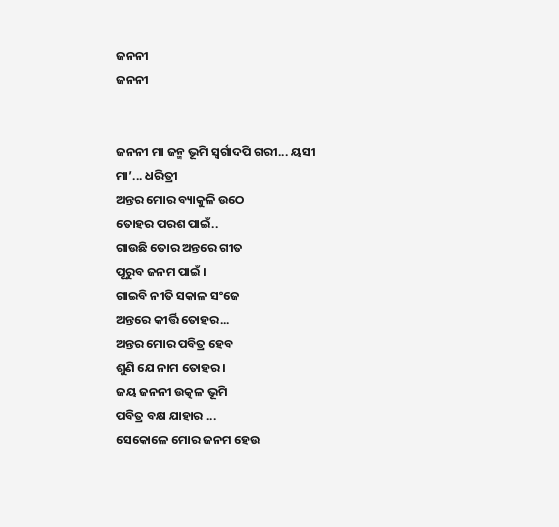ଜନନୀ
ଜନନୀ


ଜନନୀ ମା ଜନ୍ମ ଭୂମି ସ୍ଵର୍ଗାଦପି ଗରୀ... ୟସୀ
ମା’... ଧରିତ୍ରୀ
ଅନ୍ତର ମୋର ବ୍ୟାକୁଳି ଉଠେ
ତୋହର ପରଶ ପାଇଁ..
ଗାଉଛି ତୋର ଅନ୍ତରେ ଗୀତ
ପୂରୁବ ଜନମ ପାଇଁ ।
ଗାଇବି ନୀତି ସକାଳ ସଂଜେ
ଅନ୍ତରେ କୀର୍ତ୍ତି ତୋହର...
ଅନ୍ତର ମୋର ପବିତ୍ର ହେବ
ଶୁଣି ଯେ ନାମ ତୋହର ।
ଜୟ ଜନନୀ ଉତ୍କଳ ଭୂମି
ପବିତ୍ର ବକ୍ଷ ଯାହାର ...
ସେକୋଳେ ମୋର ଜନମ ହେଉ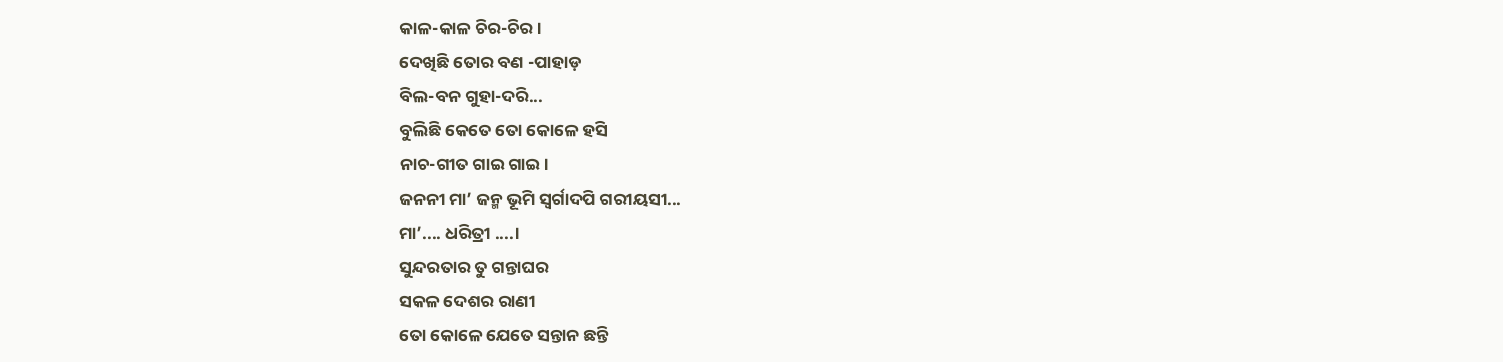କାଳ-କାଳ ଚିର-ଚିର ।
ଦେଖିଛି ତୋର ବଣ -ପାହାଡ଼
ବିଲ-ବନ ଗୁହା-ଦରି...
ବୁଲିଛି କେତେ ତୋ କୋଳେ ହସି
ନାଚ-ଗୀତ ଗାଇ ଗାଇ ।
ଜନନୀ ମା’ ଜନ୍ମ ଭୂମି ସ୍ଵର୍ଗାଦପି ଗରୀୟସୀ...
ମା’.... ଧରିତ୍ରୀ ....।
ସୁନ୍ଦରତାର ତୁ ଗନ୍ତାଘର
ସକଳ ଦେଶର ରାଣୀ
ତୋ କୋଳେ ଯେତେ ସନ୍ତାନ ଛନ୍ତି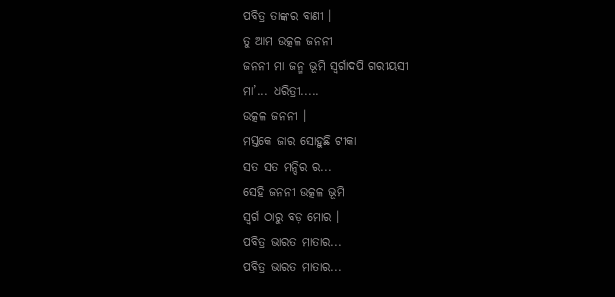ପବିତ୍ର ତାଙ୍କର ବାଣୀ ।
ତୁ ଆମ ଉତ୍କଳ ଜନନୀ
ଜନନୀ ମା ଜନ୍ମ ଭୂମି ସ୍ଵର୍ଗାଦପି ଗରୀୟସୀ
ମା’... ଧରିତ୍ରୀ.....
ଉତ୍କଳ ଜନନୀ ।
ମସ୍ତକେ ଜାର ସୋହୁଛି ଟୀକା
ସତ ସତ ମନ୍ଦିର ର...
ସେହି ଜନନୀ ଉତ୍କଳ ଭୂମି
ସ୍ୱର୍ଗ ଠାରୁ ବଡ଼ ମୋର ।
ପବିତ୍ର ଭାରତ ମାତାର...
ପବିତ୍ର ଭାରତ ମାତାର...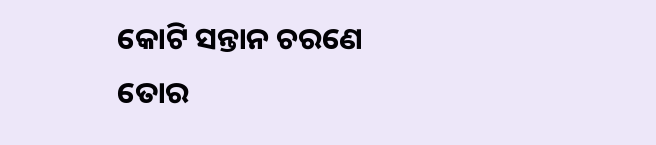କୋଟି ସନ୍ତାନ ଚରଣେ ତୋର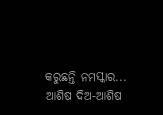କରୁଛନ୍ତି ନମସ୍କାର...
ଆଶିଷ ଦିଅ-ଆଶିଷ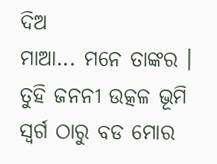ଦିଅ
ମାଆ... ମନେ ତାଙ୍କର ।
ତୁହି ଜନନୀ ଉତ୍କଳ ଭୂମି ସ୍ଵର୍ଗ ଠାରୁ ବଡ ମୋର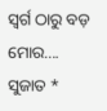ସ୍ଵର୍ଗ ଠାରୁ ବଡ଼ ମୋର....
ସୁଜାତ *